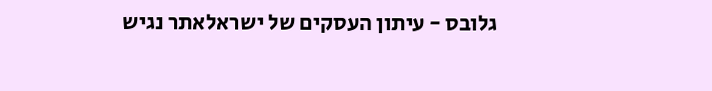גלובס - עיתון העסקים של ישראלאתר נגיש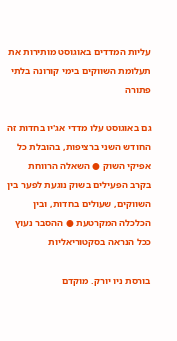עליות המדדים באוגוסט מותירות את תעלומת השווקים בימי קורונה בלתי פתורה

גם באוגוסט עלו מדדי אג'יו בחדות זה החודש השני ברציפות, בהובלת כל אפיקי השוק ● השאלה הרווחת בקרב הפעילים בשוק נוגעת לפער בין השווקים, שעולים בחדות, ובין הכלכלה המקרטעת ● ההסבר נעוץ ככל הנראה בסקטוריאליות

בורסת ניו יורק. מוקדם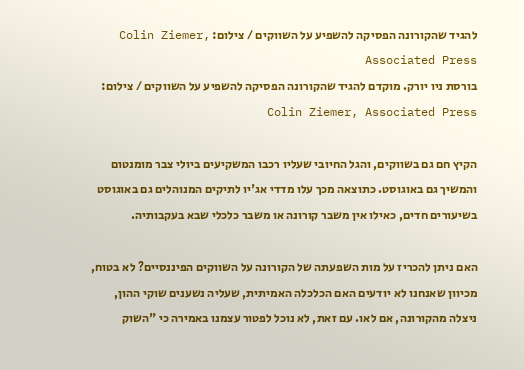להגיד שהקורונה הפסיקה להשפיע על השווקים / צילום: Colin Ziemer, Associated Press
בורסת ניו יורק. מוקדם להגיד שהקורונה הפסיקה להשפיע על השווקים / צילום: Colin Ziemer, Associated Press

הקיץ חם גם בשווקים, והגל החיובי שעליו רכבו המשקיעים ביולי צבר מומנטום והמשיך גם באוגוסט. כתוצאה מכך עלו מדדי אג'יו לתיקים המנוהלים גם באוגוסט בשיעורים חדים, כאילו אין משבר קורונה או משבר כלכלי שבא בעקבותיה.

האם ניתן להכריז על מות השפעתה של הקורונה על השווקים הפיננסיים? לא בטוח, מכיוון שאנחנו לא יודעים האם הכלכלה האמיתית, שעליה נשענים שוקי ההון, ניצלה מהקורונה, אם לאו. עם זאת, לא נוכל לפטור עצמנו באמירה כי "השוק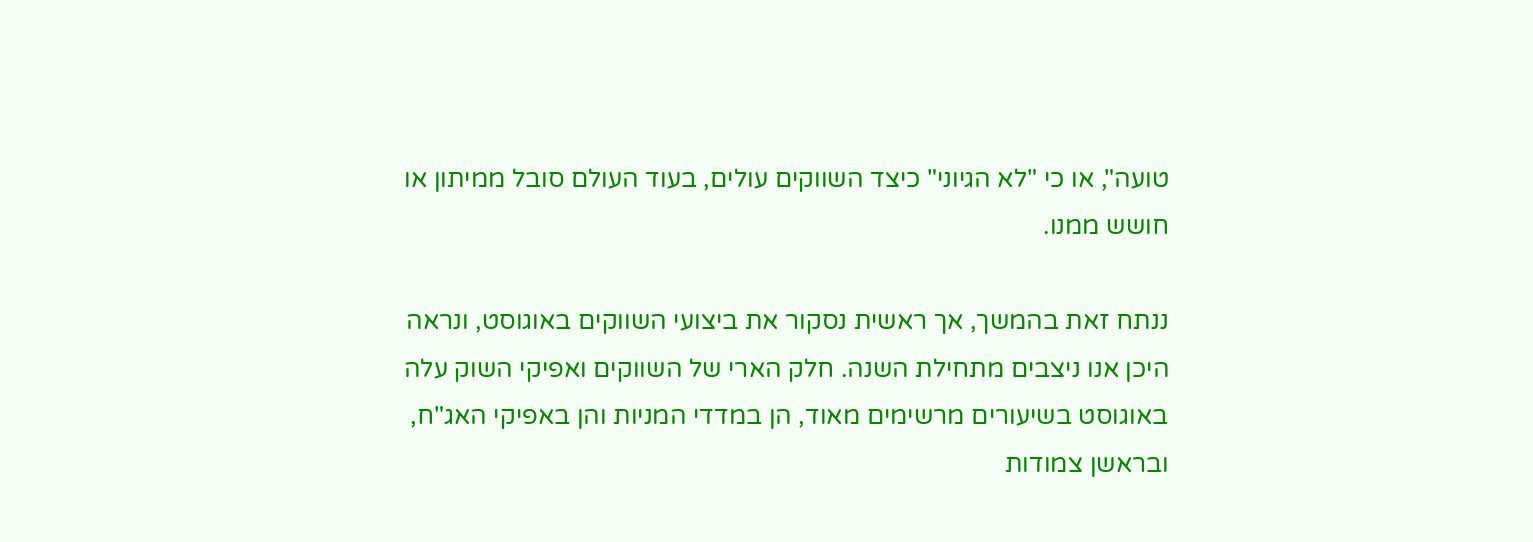טועה", או כי "לא הגיוני" כיצד השווקים עולים, בעוד העולם סובל ממיתון או חושש ממנו.

ננתח זאת בהמשך, אך ראשית נסקור את ביצועי השווקים באוגוסט, ונראה היכן אנו ניצבים מתחילת השנה. חלק הארי של השווקים ואפיקי השוק עלה באוגוסט בשיעורים מרשימים מאוד, הן במדדי המניות והן באפיקי האג"ח, ובראשן צמודות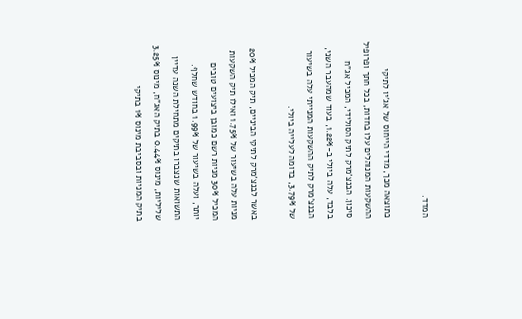המדד.

כתוצאה מכך, מדדי הייחוס של אג'יו לתיקי ההשקעות המנוהלים עלו בחדות, בכל חתך ופרופיל סיכון. הבנצ'מרק לתיק הסולידי, המכיל אג"ח בלבד, עלה ביולי ב-1.22%, בעוד שמהעבר השני, הבנצ'מרק לתיק ההשקעות המנייתי עלה בשיעור של 3.79%, בדומה לעלייה ביולי.

באשר לבנצ'מרק לתיקי הביניים, תיק המכיל 20% מניות עלה בשיעור של 1.75% ואילו תיק השקעות המכיל 30% מניות רשם כמובן ביצועים טובים יותר, ועלה בשיעור של 1.99% בחודש שחלף. התשואות שנצברו בתיקים מתחילת השנה עדיין שליליות, מינוס 0.44% בתיק האג"ח, מינוס 3.25% בתיק המניות ובסביבת מינוס 1% בתיקי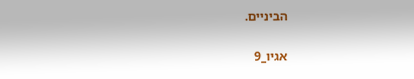הביניים.

אגיו_9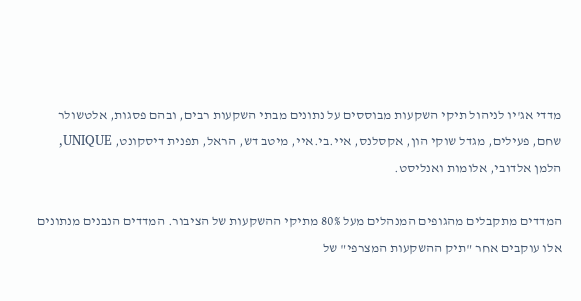מדדי אג'יו לניהול תיקי השקעות מבוססים על נתונים מבתי השקעות רבים, ובהם פסגות, אלטשולר שחם, פעילים, מגדל שוקי הון, אקסלנס, איי.בי.איי, מיטב דש, הראל, תפנית דיסקונט, UNIQUE, הלמן אלדובי, אלומות ואנליסט.

המדדים מתקבלים מהגופים המנהלים מעל 80% מתיקי ההשקעות של הציבור. המדדים הנבנים מנתונים אלו עוקבים אחר "תיק ההשקעות המצרפי" של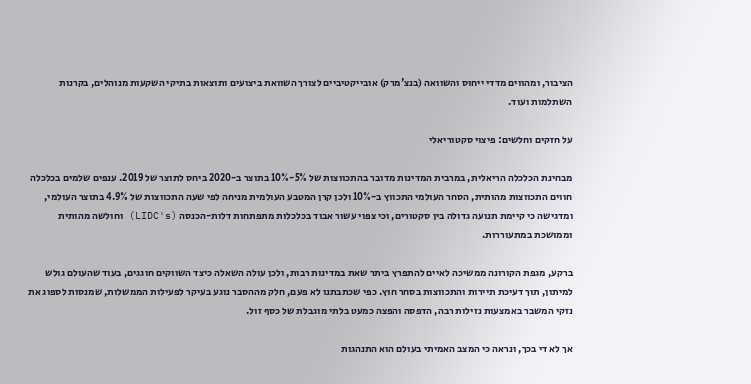הציבור, ומהווים מדדי ייחוס והשוואה (בנצ'מרק) אובייקטיביים לצורך השוואת ביצועים ותוצאות בתיקי השקעות מנוהלים, בקרנות השתלמות ועוד.

על חזקים וחלשים: פיצוי סקטוריאלי

מבחינת הכלכלה הריאלית, במרבית המדינות מדובר בהתכווצות של 5%-10% בתוצר ב-2020 ביחס לתוצר של 2019. ענפים שלמים בכלכלה חווים התכווצות מהותית, הסחר העולמי התכווץ ב-10% ולכן קרן המטבע העולמית מניחה לפי שעה התכווצות של 4.9% בתוצר העולמי, ומדגישה כי קיימת תנועה גדולה בין סקטורים, וכי צפוי עשור אבוד בכלכלות מתפתחות דלות-הכנסה (LIDC's) וחולשה מהותית וממושכת במתעוררות.

ברקע, מגפת הקורונה ממשיכה לאיים להתפרץ ביתר שאת במדינות רבות, ולכן עולה השאלה כיצד השווקים חוגגים, בעוד שהעולם גולש למיתון, תוך דעיכת תיירות והתכווצות בסחר חוץ. כפי שכתבתנו לא פעם, חלק מההסבר נוגע בעיקר לפעילות הממשלות, שמנסות לספוג את נזקי המשבר באמצעות נזילות רבה, הדפסה והפצה כמעט בלתי מוגבלת של כסף זול.

אך לא די בכך, ונראה כי המצב האמיתי בעולם הוא התנהגות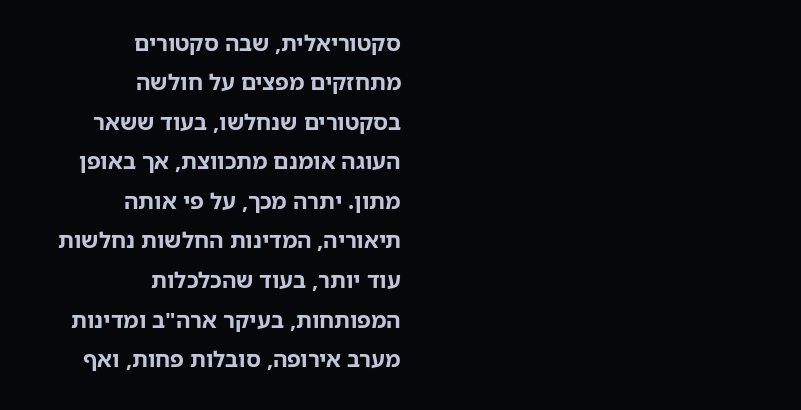סקטוריאלית, שבה סקטורים מתחזקים מפצים על חולשה בסקטורים שנחלשו, בעוד ששאר העוגה אומנם מתכווצת, אך באופן מתון. יתרה מכך, על פי אותה תיאוריה, המדינות החלשות נחלשות עוד יותר, בעוד שהכלכלות המפותחות, בעיקר ארה"ב ומדינות מערב אירופה, סובלות פחות, ואף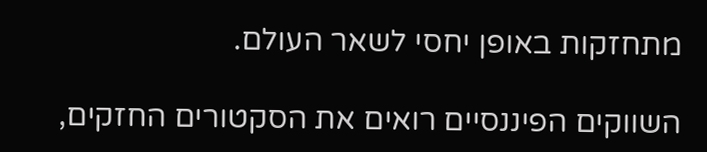מתחזקות באופן יחסי לשאר העולם.

השווקים הפיננסיים רואים את הסקטורים החזקים,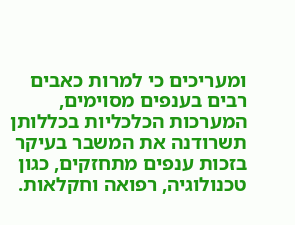ומעריכים כי למרות כאבים רבים בענפים מסוימים, המערכות הכלכליות בכללותן תשרודנה את המשבר בעיקר בזכות ענפים מתחזקים, כגון טכנולוגיה, רפואה וחקלאות.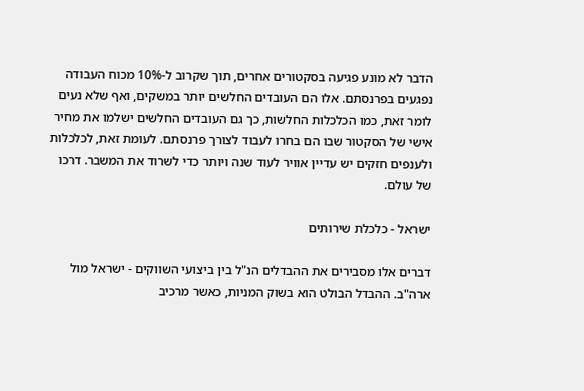הדבר לא מונע פגיעה בסקטורים אחרים, תוך שקרוב ל-10% מכוח העבודה נפגעים בפרנסתם. אלו הם העובדים החלשים יותר במשקים, ואף שלא נעים לומר זאת, כמו הכלכלות החלשות, כך גם העובדים החלשים ישלמו את מחיר אישי של הסקטור שבו הם בחרו לעבוד לצורך פרנסתם. לעומת זאת, לכלכלות ולענפים חזקים יש עדיין אוויר לעוד שנה ויותר כדי לשרוד את המשבר. דרכו של עולם.

ישראל - כלכלת שירותים

דברים אלו מסבירים את ההבדלים הנ"ל בין ביצועי השווקים - ישראל מול ארה"ב. ההבדל הבולט הוא בשוק המניות, כאשר מרכיב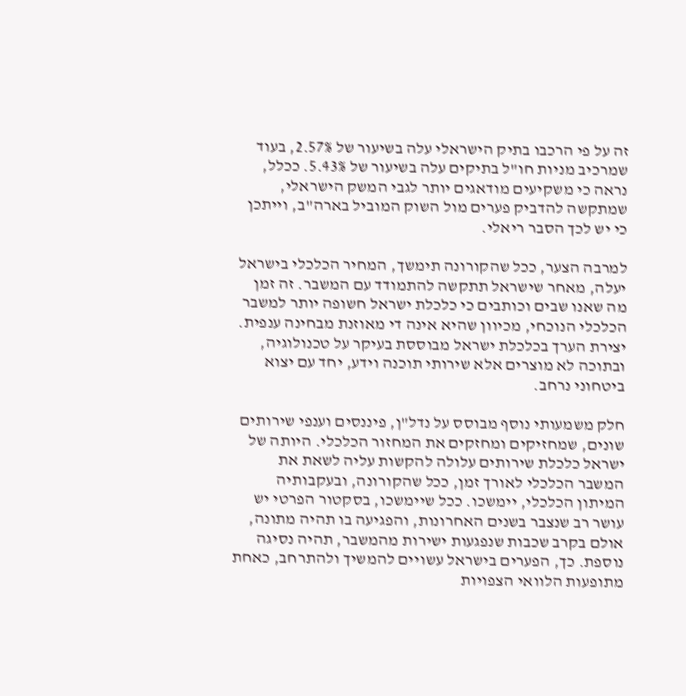זה על פי הרכבו בתיק הישראלי עלה בשיעור של 2.57%, בעוד שמרכיב מניות חו"ל בתיקים עלה בשיעור של 5.43%. ככלל, נראה כי משקיעים מודאגים יותר לגבי המשק הישראלי, שמתקשה להדביק פערים מול השוק המוביל בארה"ב, וייתכן כי יש לכך הסבר ריאלי.

למרבה הצער, ככל שהקורונה תימשך, המחיר הכלכלי בישראל יעלה, מאחר שישראל תתקשה להתמודד עם המשבר. זה זמן מה שאנו שבים וכותבים כי כלכלת ישראל חשופה יותר למשבר הכלכלי הנוכחי, מכיוון שהיא אינה די מאוזנת מבחינה ענפית. יצירת הערך בכלכלת ישראל מבוססת בעיקר על טכנולוגיה, ובתוכה לא מוצרים אלא שירותי תוכנה וידע, יחד עם יצוא ביטחוני נרחב.

חלק משמעותי נוסף מבוסס על נדל"ן, פיננסים וענפי שירותים שונים, שמחזיקים ומחזקים את המחזור הכלכלי. היותה של ישראל כלכלת שירותים עלולה להקשות עליה לשאת את המשבר הכלכלי לאורך זמן, ככל שהקורונה, ובעקבותיה המיתון הכלכלי, יימשכו. ככל שיימשכו, בסקטור הפרטי יש עושר רב שנצבר בשנים האחרונות, והפגיעה בו תהיה מתונה, אולם בקרב שכבות שנפגעות ישירות מהמשבר, תהיה נסיגה נוספת. כך, הפערים בישראל עשויים להמשיך ולהתרחב, כאחת מתופעות הלוואי הצפויות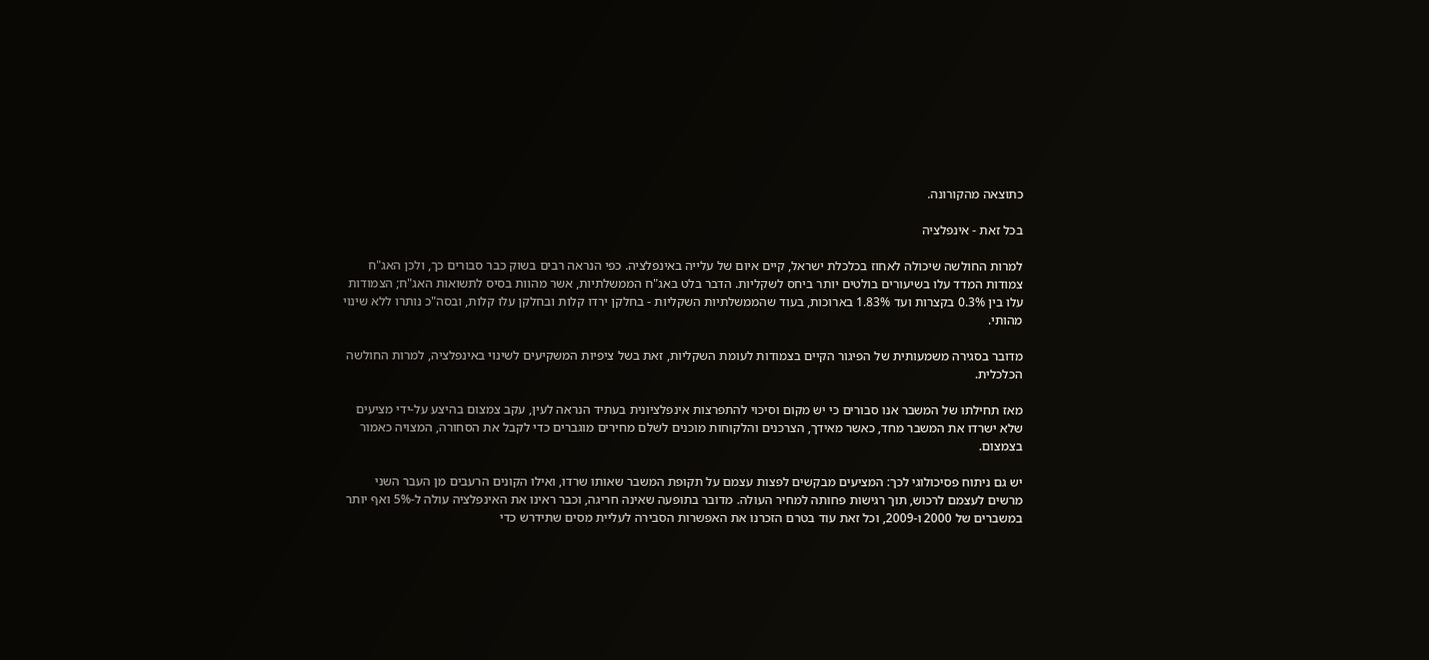כתוצאה מהקורונה.

בכל זאת - אינפלציה

למרות החולשה שיכולה לאחוז בכלכלת ישראל, קיים איום של עלייה באינפלציה. כפי הנראה רבים בשוק כבר סבורים כך, ולכן האג"ח צמודות המדד עלו בשיעורים בולטים יותר ביחס לשקליות. הדבר בלט באג"ח הממשלתיות, אשר מהוות בסיס לתשואות האג"ח; הצמודות עלו בין 0.3% בקצרות ועד 1.83% בארוכות, בעוד שהממשלתיות השקליות - בחלקן ירדו קלות ובחלקן עלו קלות, ובסה"כ נותרו ללא שינוי מהותי.

מדובר בסגירה משמעותית של הפיגור הקיים בצמודות לעומת השקליות, זאת בשל ציפיות המשקיעים לשינוי באינפלציה, למרות החולשה הכלכלית.

מאז תחילתו של המשבר אנו סבורים כי יש מקום וסיכוי להתפרצות אינפלציונית בעתיד הנראה לעין, עקב צמצום בהיצע על-ידי מציעים שלא ישרדו את המשבר מחד, כאשר מאידך, הצרכנים והלקוחות מוכנים לשלם מחירים מוגברים כדי לקבל את הסחורה, המצויה כאמור בצמצום.

יש גם ניתוח פסיכולוגי לכך: המציעים מבקשים לפצות עצמם על תקופת המשבר שאותו שרדו, ואילו הקונים הרעבים מן העבר השני מרשים לעצמם לרכוש, תוך רגישות פחותה למחיר העולה. מדובר בתופעה שאינה חריגה, וכבר ראינו את האינפלציה עולה ל-5% ואף יותר במשברים של 2000 ו-2009, וכל זאת עוד בטרם הזכרנו את האפשרות הסבירה לעליית מסים שתידרש כדי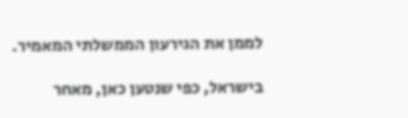לממן את הגירעון הממשלתי המאמיר.

בישראל, כפי שנטען כאן, מאחר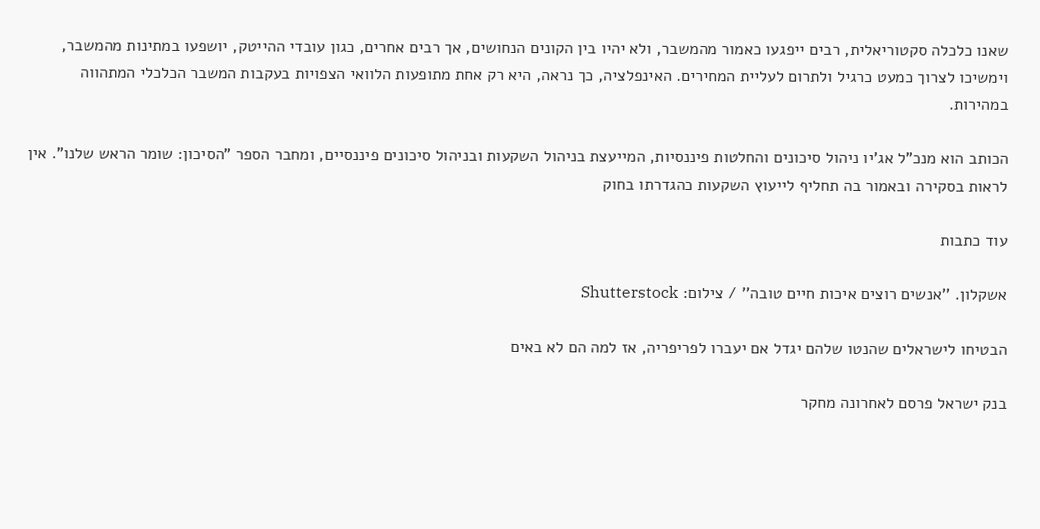שאנו כלכלה סקטוריאלית, רבים ייפגעו כאמור מהמשבר, ולא יהיו בין הקונים הנחושים, אך רבים אחרים, כגון עובדי ההייטק, יושפעו במתינות מהמשבר, וימשיכו לצרוך כמעט כרגיל ולתרום לעליית המחירים. האינפלציה, כך נראה, היא רק אחת מתופעות הלוואי הצפויות בעקבות המשבר הכלכלי המתהווה במהירות.

הכותב הוא מנכ"ל אג'יו ניהול סיכונים והחלטות פיננסיות, המייעצת בניהול השקעות ובניהול סיכונים פיננסיים, ומחבר הספר "הסיכון: שומר הראש שלנו". אין לראות בסקירה ובאמור בה תחליף לייעוץ השקעות כהגדרתו בחוק

עוד כתבות

אשקלון. ''אנשים רוצים איכות חיים טובה'' / צילום: Shutterstock

הבטיחו לישראלים שהנטו שלהם יגדל אם יעברו לפריפריה, אז למה הם לא באים

בנק ישראל פרסם לאחרונה מחקר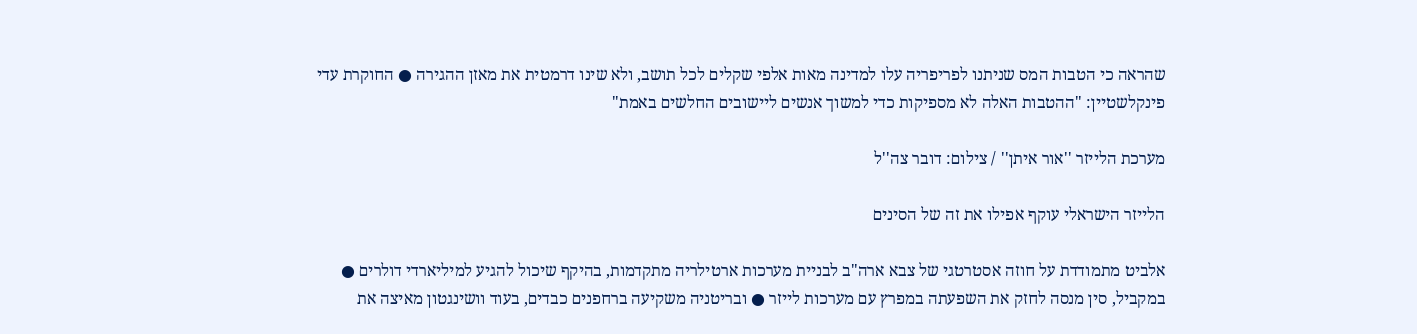שהראה כי הטבות המס שניתנו לפריפריה עלו למדינה מאות אלפי שקלים לכל תושב, ולא שינו דרמטית את מאזן ההגירה ● החוקרת עדי פינקלשטיין: "ההטבות האלה לא מספיקות כדי למשוך אנשים ליישובים החלשים באמת"

מערכת הלייזר ''אור איתן'' / צילום: דובר צה''ל

הלייזר הישראלי עוקף אפילו את זה של הסינים

אלביט מתמודדת על חוזה אסטרטגי של צבא ארה"ב לבניית מערכות ארטילריה מתקדמות, בהיקף שיכול להגיע למיליארדי דולרים ● במקביל, סין מנסה לחזק את השפעתה במפרץ עם מערכות לייזר ● ובריטניה משקיעה ברחפנים כבדים, בעוד וושינגטון מאיצה את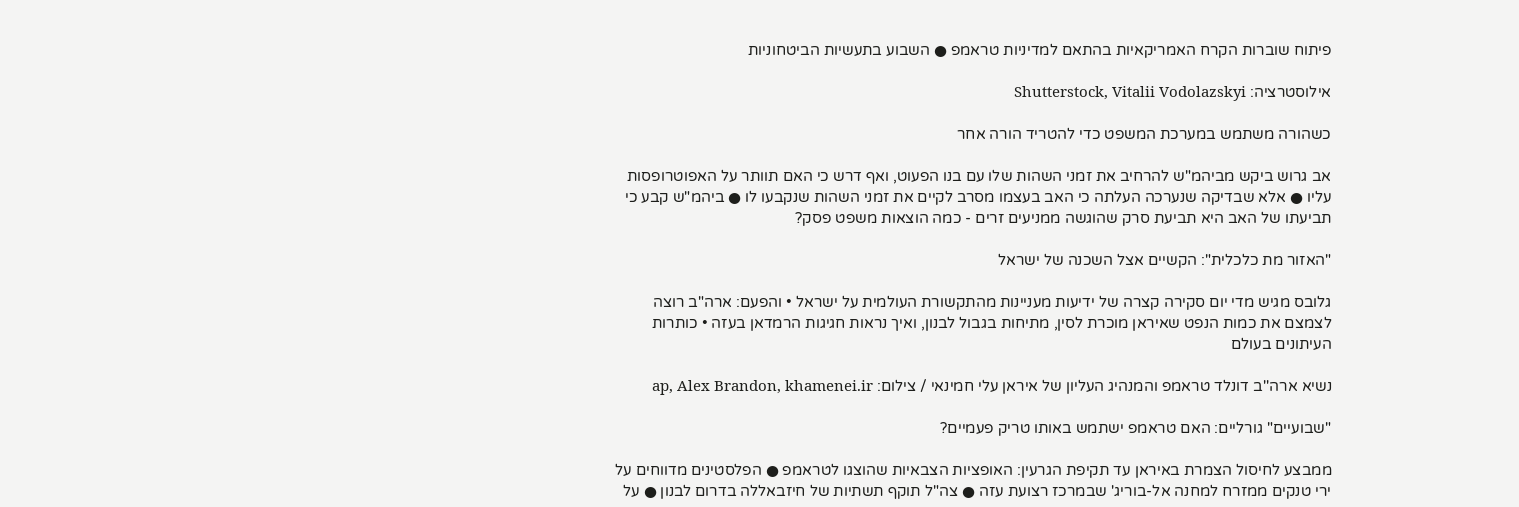פיתוח שוברות הקרח האמריקאיות בהתאם למדיניות טראמפ ● השבוע בתעשיות הביטחוניות

אילוסטרציה: Shutterstock, Vitalii Vodolazskyi

כשהורה משתמש במערכת המשפט כדי להטריד הורה אחר

אב גרוש ביקש מביהמ"ש להרחיב את זמני השהות שלו עם בנו הפעוט, ואף דרש כי האם תוותר על האפוטרופסות עליו ● אלא שבדיקה שנערכה העלתה כי האב בעצמו מסרב לקיים את זמני השהות שנקבעו לו ● ביהמ"ש קבע כי תביעתו של האב היא תביעת סרק שהוגשה ממניעים זרים - כמה הוצאות משפט פסק?

"האזור מת כלכלית": הקשיים אצל השכנה של ישראל

גלובס מגיש מדי יום סקירה קצרה של ידיעות מעניינות מהתקשורת העולמית על ישראל • והפעם: ארה"ב רוצה לצמצם את כמות הנפט שאיראן מוכרת לסין, מתיחות בגבול לבנון, ואיך נראות חגיגות הרמדאן בעזה • כותרות העיתונים בעולם

נשיא ארה''ב דונלד טראמפ והמנהיג העליון של איראן עלי חמינאי / צילום: ap, Alex Brandon, khamenei.ir

"שבועיים" גורליים: האם טראמפ ישתמש באותו טריק פעמיים?

ממבצע לחיסול הצמרת באיראן עד תקיפת הגרעין: האופציות הצבאיות שהוצגו לטראמפ ● הפלסטינים מדווחים על ירי טנקים ממזרח למחנה אל-בוריג' שבמרכז רצועת עזה ● צה"ל תוקף תשתיות של חיזבאללה בדרום לבנון ● על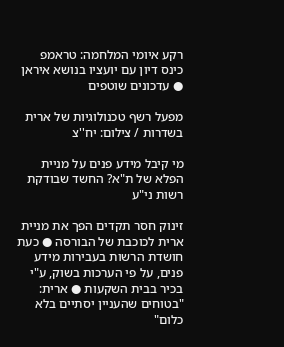רקע איומי המלחמה: טראמפ כינס דיון עם יועציו בנושא איראן ● עדכונים שוטפים

מפעל רשף טכנולוגיות של ארית בשדרות / צילום: יח''צ

מי קיבל מידע פנים על מניית הפלא של ת"א? החשד שבודקת רשות ני"ע

זינוק חסר תקדים הפך את מניית ארית לכוכבת של הבורסה ● כעת חושדת הרשות בעבירות מידע פנים, על פי הערכות בשוק, ע"י בכיר בבית השקעות ● ארית: "בטוחים שהעניין יסתיים בלא כלום"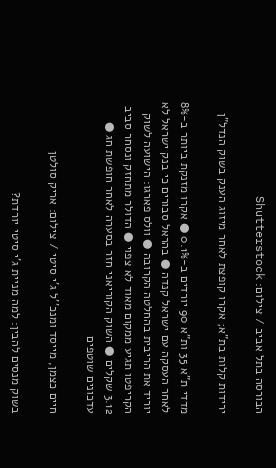הבורסה בתל אביב / צילום: Shutterstock

ירידות קלות בת"א; אקרו קופצת לאחר מיזוג הענק בשוק הנדל"ן

מדדי ת"א 35 ות"א 90 יורדים ב-0.1% ● אקרו מזנקת ביותר ב-8% לאחר העסקה עם ישראל קנדה ● בהראל סבורים כי בנק ישראל לא יוריד את הריבית בהחלטה הקרובה ● וולס פארגו: הישועה לשוק הקריפטו תגיע ממקום מאוד לא צפוי ● הדולר מתחזק ונסחר סביב 3.12 שקלים ● השוק הקוריאני חזר בסערה לאחר חופשת חג ● עדכונים שוטפים

חיים כצמן, מייסד ומנכ''ל ג'י סיטי / צילום: אריק סולטן

בשוק מנסים להבין: למה מניית ג'י סיטי יורדת?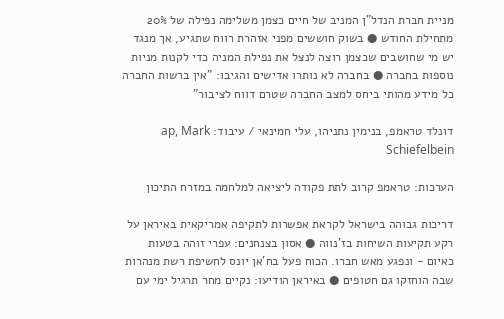מניית חברת הנדל"ן המניב של חיים כצמן משלימה נפילה של 20% מתחילת החודש ● בשוק חוששים מפני אזהרת רווח שתגיע, אך מנגד יש מי שחושבים שכצמן רוצה לנצל את נפילת המניה כדי לקנות מניות נוספות בחברה ● בחברה לא נותרו אדישים והגיבו: "אין ברשות החברה כל מידע מהותי ביחס למצב החברה שטרם דווח לציבור"

דונלד טראמפ, בנימין נתניהו, עלי חמינאי / עיבוד: ap, Mark Schiefelbein

הערכות: טראמפ קרוב לתת פקודה ליציאה למלחמה במזרח התיכון

דריכות גבוהה בישראל לקראת אפשרות לתקיפה אמריקאית באיראן על רקע תקיעות השיחות בז'נווה ● אסון בצנחנים: עפרי זוהה בטעות כאיום - ונפגע מאש חברו. הכוח פעל בח'אן יונס לחשיפת רשת מנהרות שבה הוחזקו גם חטופים ● באיראן הודיעו: נקיים מחר תרגיל ימי עם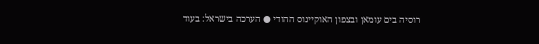רוסיה בים עומאן ובצפון האוקיינוס ההודי ● הערכה בישראל: בעוד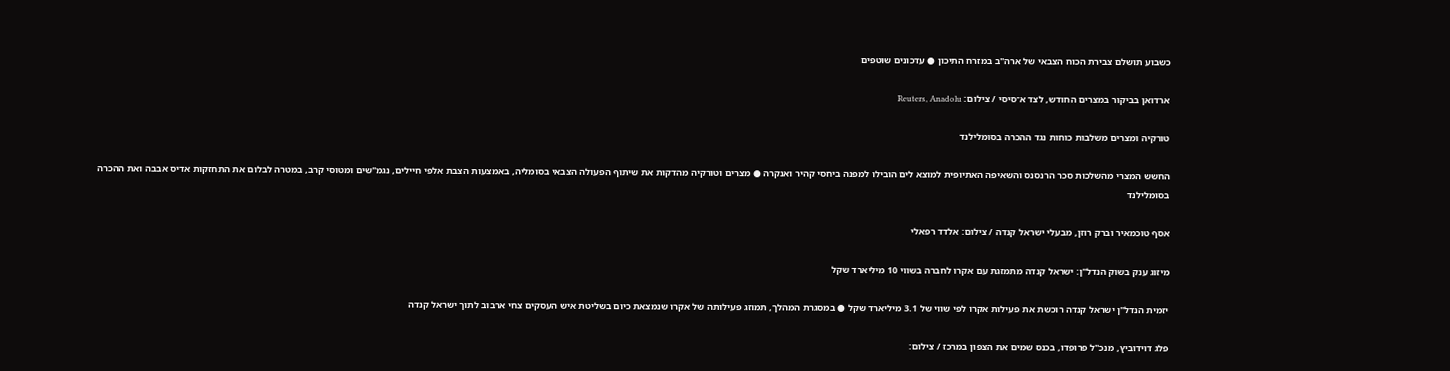כשבוע תושלם צבירת הכוח הצבאי של ארה"ב במזרח התיכון ● עדכונים שוטפים

ארדואן בביקור במצרים החודש, לצד א־סיסי / צילום: Reuters, Anadolu

טורקיה ומצרים משלבות כוחות נגד ההכרה בסומלילנד

החשש המצרי מהשלכות סכר הרנסנס והשאיפה האתיופית למוצא לים הובילו למפנה ביחסי קהיר ואנקרה ● מצרים וטורקיה מהדקות את שיתוף הפעולה הצבאי בסומליה, באמצעות הצבת אלפי חיילים, נגמ"שים ומטוסי קרב, במטרה לבלום את התחזקות אדיס אבבה ואת ההכרה בסומלילנד

אסף טוכמאיר וברק רוזן, מבעלי ישראל קנדה / צילום: אלדד רפאלי

מיזוג ענק בשוק הנדל"ן: ישראל קנדה מתמזגת עם אקרו לחברה בשווי 10 מיליארד שקל

יזמית הנדל"ן ישראל קנדה רוכשת את פעילות אקרו לפי שווי של 3.1 מיליארד שקל ● במסגרת המהלך, תמוזג פעילותה של אקרו שנמצאת כיום בשליטת איש העסקים צחי ארבוב לתוך ישראל קנדה

פלג דוידוביץ, מנכ''ל פרופדו, בכנס שמים את הצפון במרכז / צילום: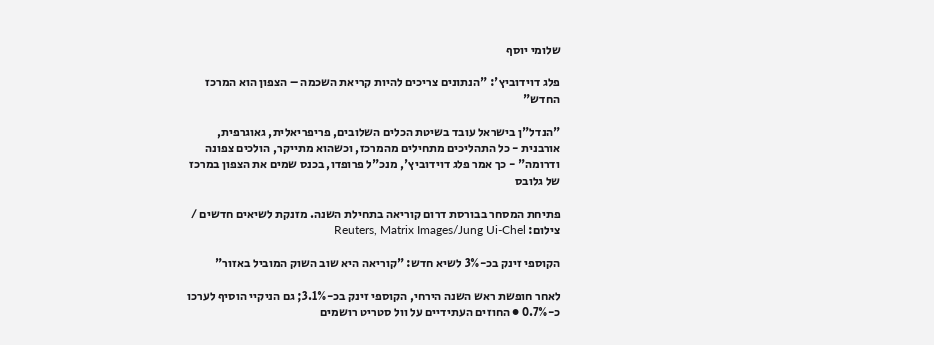שלומי יוסף

פלג דוידוביץ': "הנתונים צריכים להיות קריאת השכמה – הצפון הוא המרכז החדש"

"הנדל"ן בישראל עובד בשיטת הכלים השלובים, פריפריאלית, גאוגרפית, אורבנית - כל התהליכים מתחילים מהמרכז, וכשהוא מתייקר, הולכים צפונה ודרומה" - כך אמר פלג דוידוביץ', מנכ"ל פרופדו, בכנס שמים את הצפון במרכז של גלובס

פתיחת המסחר בבורסת דרום קוריאה בתחילת השנה. מזנקת לשיאים חדשים / צילום: Reuters, Matrix Images/Jung Ui-Chel

הקוספי זינק בכ-3% לשיא חדש: "קוריאה היא שוב השוק המוביל באזור"

לאחר חופשת ראש השנה הירחי, הקוספי זינק בכ-3.1%; גם הניקיי הוסיף לערכו כ-0.7% ● החוזים העתידיים על וול סטריט רושמים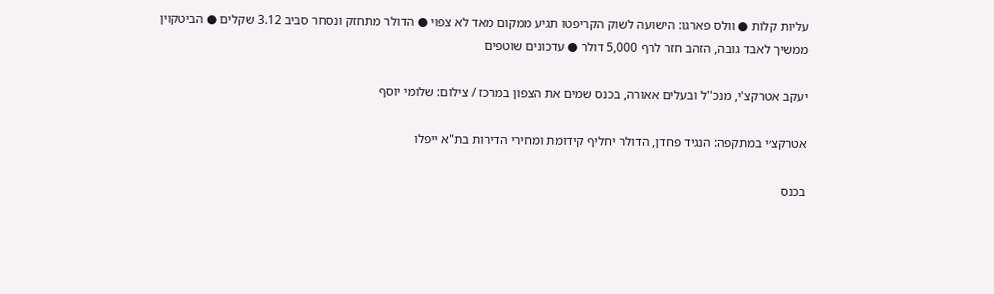עליות קלות ● וולס פארגו: הישועה לשוק הקריפטו תגיע ממקום מאד לא צפוי ● הדולר מתחזק ונסחר סביב 3.12 שקלים ● הביטקוין ממשיך לאבד גובה, הזהב חזר לרף 5,000 דולר ● עדכונים שוטפים

יעקב אטרקצ'י, מנכ''ל ובעלים אאורה, בכנס שמים את הצפון במרכז / צילום: שלומי יוסף

אטרקצ׳י במתקפה: הנגיד פחדן, הדולר יחליף קידומת ומחירי הדירות בת"א ייפלו

בכנס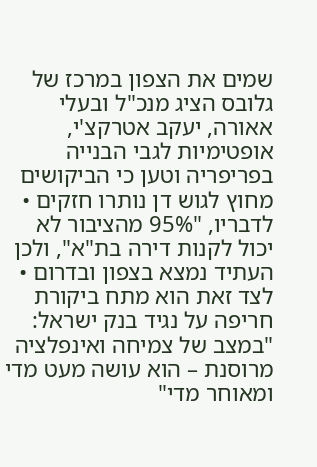שמים את הצפון במרכז של גלובס הציג מנכ"ל ובעלי אאורה, יעקב אטרקצ'י, אופטימיות לגבי הבנייה בפריפריה וטען כי הביקושים מחוץ לגוש דן נותרו חזקים • לדבריו, "95% מהציבור לא יכול לקנות דירה בת"א", ולכן העתיד נמצא בצפון ובדרום • לצד זאת הוא מתח ביקורת חריפה על נגיד בנק ישראל: "במצב של צמיחה ואינפלציה מרוסנת – הוא עושה מעט מדי ומאוחר מדי"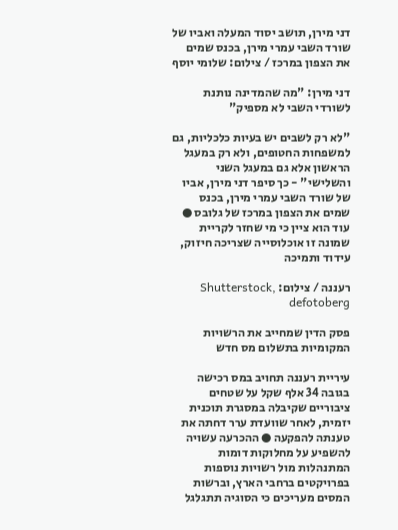דני מירן, תושב יסוד המעלה ואביו של שורד השבי עמרי מירן, בכנס שמים את הצפון במרכז / צילום: שלומי יוסף

דני מירן: "מה שהמדינה נותנת לשורדי השבי לא מספיק"

"לא רק לשבים יש בעיות כלכליות, גם למשפחות החטופים, ולא רק במעגל הראשון אלא גם במעגל השני והשלישי" - כך סיפר דני מירן, אביו של שורד השבי עמרי מירן, בכנס שמים את הצפון במרכז של גלובס ● עוד הוא ציין כי מי שחזר לקריית שמונה זו אוכלוסייה שצריכה חיזוק, עידוד ותמיכה

רעננה / צילום: Shutterstock, defotoberg

פסק הדין שמחייב את הרשויות המקומיות בתשלום מס חדש

עיריית רעננה תחויב במס רכישה בגובה 34 אלף שקל על שטחים ציבוריים שקיבלה במסגרת תוכנית יזמית, לאחר שוועדת ערר דחתה את טענתה להפקעה ● ההכרעה עשויה להשפיע על מחלוקות דומות המתנהלות מול רשויות נוספות בפרויקטים ברחבי הארץ, וברשות המסים מעריכים כי הסוגיה תתגלגל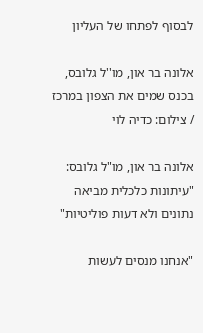לבסוף לפתחו של העליון

אלונה בר און, מו''ל גלובס, בכנס שמים את הצפון במרכז / צילום: כדיה לוי

אלונה בר און, מו"ל גלובס: "עיתונות כלכלית מביאה נתונים ולא דעות פוליטיות"

"אנחנו מנסים לעשות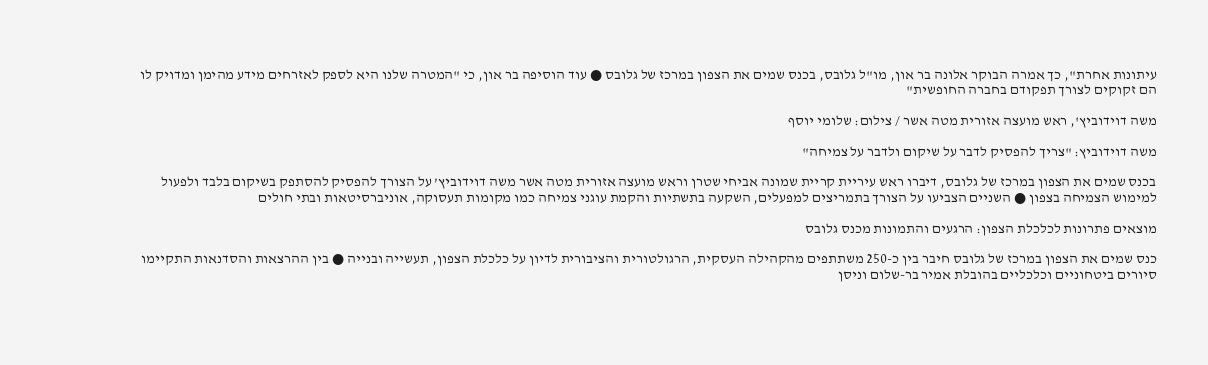עיתונות אחרת", כך אמרה הבוקר אלונה בר און, מו"ל גלובס, בכנס שמים את הצפון במרכז של גלובס ● עוד הוסיפה בר און, כי "המטרה שלנו היא לספק לאזרחים מידע מהימן ומדויק לו הם זקוקים לצורך תפקודם בחברה החופשית"

משה דוידוביץ', ראש מועצה אזורית מטה אשר / צילום: שלומי יוסף

משה דוידוביץ: "צריך להפסיק לדבר על שיקום ולדבר על צמיחה"

בכנס שמים את הצפון במרכז של גלובס, דיברו ראש עיריית קריית שמונה אביחי שטרן וראש מועצה אזורית מטה אשר משה דוידוביץ’ על הצורך להפסיק להסתפק בשיקום בלבד ולפעול למימוש הצמיחה בצפון ● השניים הצביעו על הצורך בתמריצים למפעלים, השקעה בתשתיות והקמת עוגני צמיחה כמו מקומות תעסוקה, אוניברסיטאות ובתי חולים

מוצאים פתרונות לכלכלת הצפון: הרגעים והתמונות מכנס גלובס

כנס שמים את הצפון במרכז של גלובס חיבר בין כ-250 משתתפים מהקהילה העסקית, הרגולטורית והציבורית לדיון על כלכלת הצפון, תעשייה ובנייה ● בין ההרצאות והסדנאות התקיימו סיורים ביטחוניים וכלכליים בהובלת אמיר בר-שלום וניסן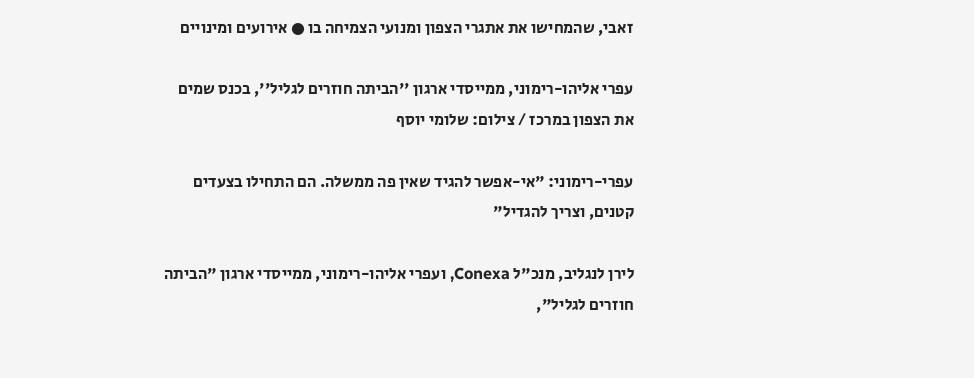זאבי, שהמחישו את אתגרי הצפון ומנועי הצמיחה בו ● אירועים ומינויים

עפרי אליהו-רימוני, ממייסדי ארגון ''הביתה חוזרים לגליל'', בכנס שמים את הצפון במרכז / צילום: שלומי יוסף

עפרי-רימוני: "אי-אפשר להגיד שאין פה ממשלה. הם התחילו בצעדים קטנים, וצריך להגדיל"

לירן לנגליב, מנכ"ל Conexa, ועפרי אליהו-רימוני, ממייסדי ארגון "הביתה חוזרים לגליל",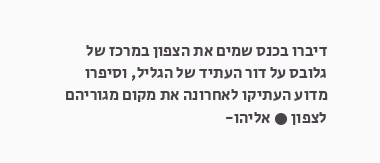דיברו בכנס שמים את הצפון במרכז של גלובס על דור העתיד של הגליל, וסיפרו מדוע העתיקו לאחרונה את מקום מגוריהם לצפון ● אליהו-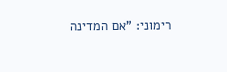רימוני: "אם המדינה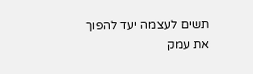תשים לעצמה יעד להפוך את עמק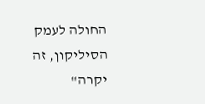החולה לעמק הסיליקון, זה יקרה"